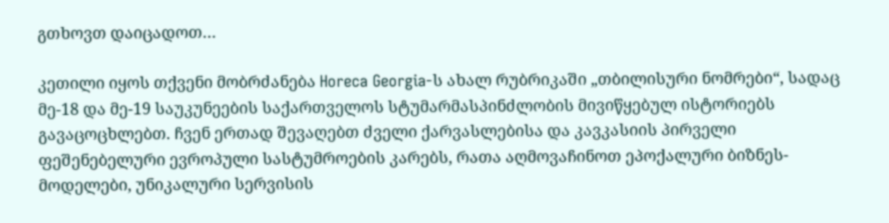გთხოვთ დაიცადოთ…

კეთილი იყოს თქვენი მობრძანება Horeca Georgia-ს ახალ რუბრიკაში „თბილისური ნომრები“, სადაც მე-18 და მე-19 საუკუნეების საქართველოს სტუმარმასპინძლობის მივიწყებულ ისტორიებს გავაცოცხლებთ. ჩვენ ერთად შევაღებთ ძველი ქარვასლებისა და კავკასიის პირველი ფეშენებელური ევროპული სასტუმროების კარებს, რათა აღმოვაჩინოთ ეპოქალური ბიზნეს-მოდელები, უნიკალური სერვისის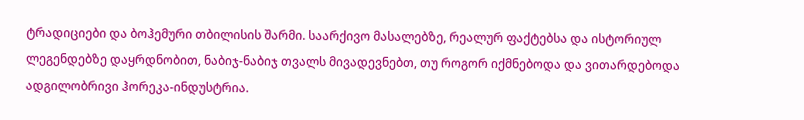ტრადიციები და ბოჰემური თბილისის შარმი. საარქივო მასალებზე, რეალურ ფაქტებსა და ისტორიულ ლეგენდებზე დაყრდნობით, ნაბიჯ-ნაბიჯ თვალს მივადევნებთ, თუ როგორ იქმნებოდა და ვითარდებოდა ადგილობრივი ჰორეკა-ინდუსტრია.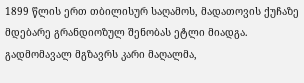1899 წლის ერთ თბილისურ საღამოს, მადათოვის ქუჩაზე მდებარე გრანდიოზულ შენობას ეტლი მიადგა. გადმომავალ მგზავრს კარი მაღალმა,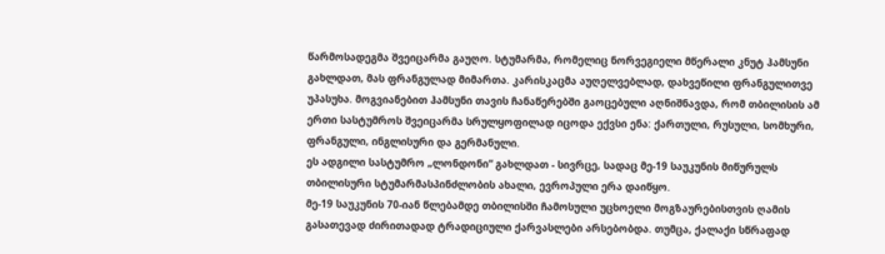წარმოსადეგმა შვეიცარმა გაუღო. სტუმარმა, რომელიც ნორვეგიელი მწერალი კნუტ ჰამსუნი გახლდათ, მას ფრანგულად მიმართა. კარისკაცმა აუღელვებლად, დახვეწილი ფრანგულითვე უპასუხა. მოგვიანებით ჰამსუნი თავის ჩანაწერებში გაოცებული აღნიშნავდა, რომ თბილისის ამ ერთი სასტუმროს შვეიცარმა სრულყოფილად იცოდა ექვსი ენა: ქართული, რუსული, სომხური, ფრანგული, ინგლისური და გერმანული.
ეს ადგილი სასტუმრო „ლონდონი“ გახლდათ - სივრცე, სადაც მე-19 საუკუნის მიწურულს თბილისური სტუმარმასპინძლობის ახალი, ევროპული ერა დაიწყო.
მე-19 საუკუნის 70-იან წლებამდე თბილისში ჩამოსული უცხოელი მოგზაურებისთვის ღამის გასათევად ძირითადად ტრადიციული ქარვასლები არსებობდა. თუმცა, ქალაქი სწრაფად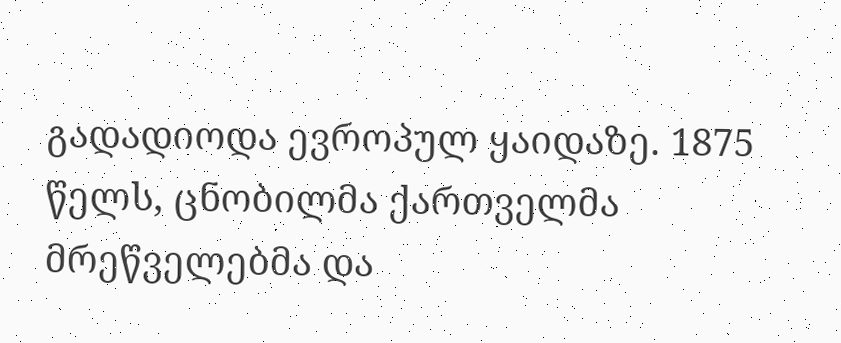გადადიოდა ევროპულ ყაიდაზე. 1875 წელს, ცნობილმა ქართველმა მრეწველებმა და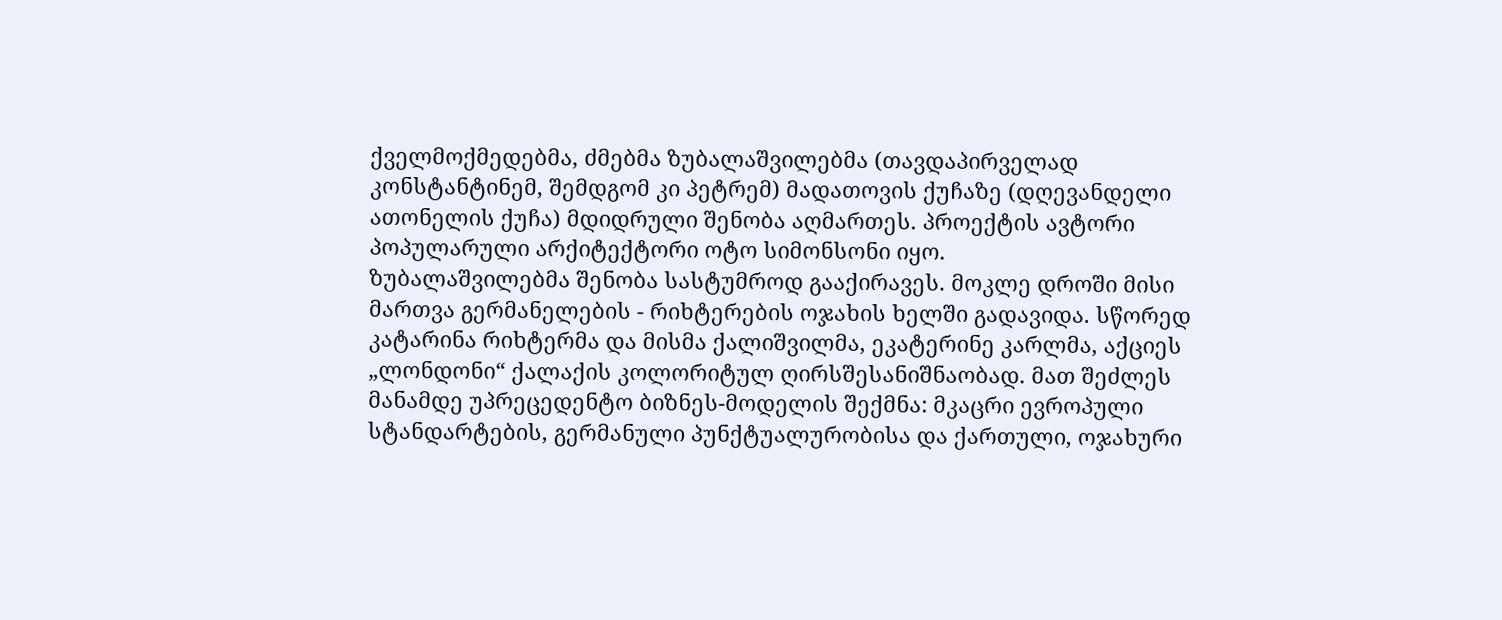ქველმოქმედებმა, ძმებმა ზუბალაშვილებმა (თავდაპირველად კონსტანტინემ, შემდგომ კი პეტრემ) მადათოვის ქუჩაზე (დღევანდელი ათონელის ქუჩა) მდიდრული შენობა აღმართეს. პროექტის ავტორი პოპულარული არქიტექტორი ოტო სიმონსონი იყო.
ზუბალაშვილებმა შენობა სასტუმროდ გააქირავეს. მოკლე დროში მისი მართვა გერმანელების - რიხტერების ოჯახის ხელში გადავიდა. სწორედ კატარინა რიხტერმა და მისმა ქალიშვილმა, ეკატერინე კარლმა, აქციეს „ლონდონი“ ქალაქის კოლორიტულ ღირსშესანიშნაობად. მათ შეძლეს მანამდე უპრეცედენტო ბიზნეს-მოდელის შექმნა: მკაცრი ევროპული სტანდარტების, გერმანული პუნქტუალურობისა და ქართული, ოჯახური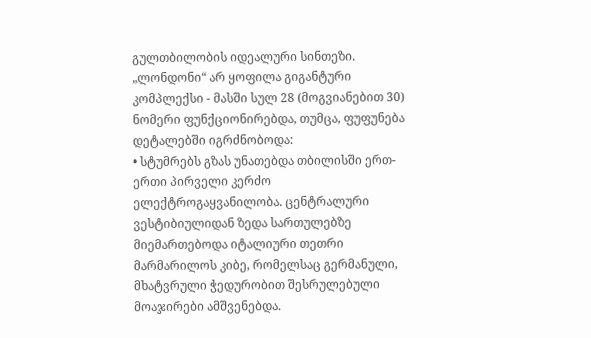გულთბილობის იდეალური სინთეზი.
„ლონდონი“ არ ყოფილა გიგანტური კომპლექსი - მასში სულ 28 (მოგვიანებით 30) ნომერი ფუნქციონირებდა, თუმცა, ფუფუნება დეტალებში იგრძნობოდა:
• სტუმრებს გზას უნათებდა თბილისში ერთ-ერთი პირველი კერძო ელექტროგაყვანილობა. ცენტრალური ვესტიბიულიდან ზედა სართულებზე მიემართებოდა იტალიური თეთრი მარმარილოს კიბე, რომელსაც გერმანული, მხატვრული ჭედურობით შესრულებული მოაჯირები ამშვენებდა.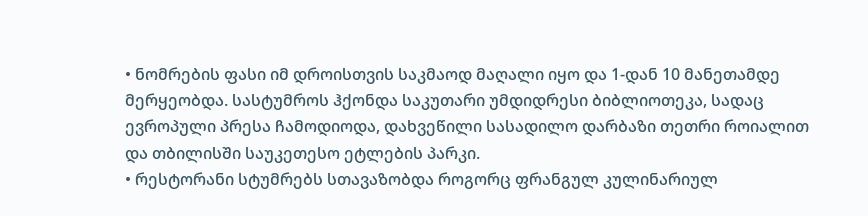• ნომრების ფასი იმ დროისთვის საკმაოდ მაღალი იყო და 1-დან 10 მანეთამდე მერყეობდა. სასტუმროს ჰქონდა საკუთარი უმდიდრესი ბიბლიოთეკა, სადაც ევროპული პრესა ჩამოდიოდა, დახვეწილი სასადილო დარბაზი თეთრი როიალით და თბილისში საუკეთესო ეტლების პარკი.
• რესტორანი სტუმრებს სთავაზობდა როგორც ფრანგულ კულინარიულ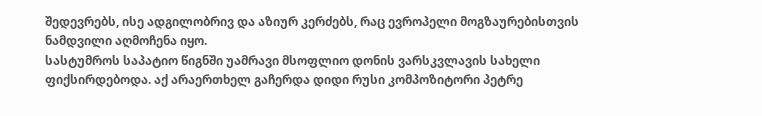შედევრებს, ისე ადგილობრივ და აზიურ კერძებს, რაც ევროპელი მოგზაურებისთვის ნამდვილი აღმოჩენა იყო.
სასტუმროს საპატიო წიგნში უამრავი მსოფლიო დონის ვარსკვლავის სახელი ფიქსირდებოდა. აქ არაერთხელ გაჩერდა დიდი რუსი კომპოზიტორი პეტრე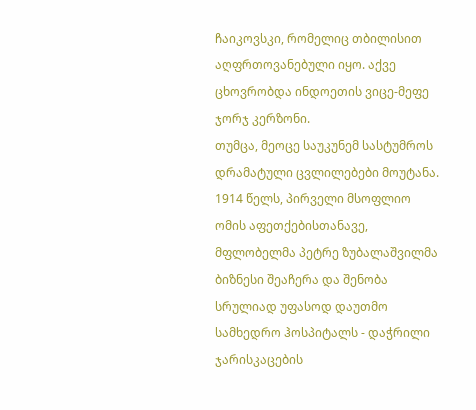ჩაიკოვსკი, რომელიც თბილისით აღფრთოვანებული იყო. აქვე ცხოვრობდა ინდოეთის ვიცე-მეფე ჯორჯ კერზონი.
თუმცა, მეოცე საუკუნემ სასტუმროს დრამატული ცვლილებები მოუტანა. 1914 წელს, პირველი მსოფლიო ომის აფეთქებისთანავე, მფლობელმა პეტრე ზუბალაშვილმა ბიზნესი შეაჩერა და შენობა სრულიად უფასოდ დაუთმო სამხედრო ჰოსპიტალს - დაჭრილი ჯარისკაცების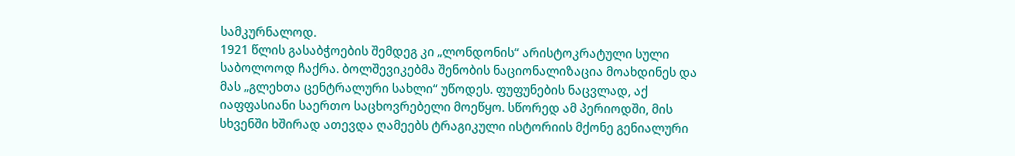სამკურნალოდ.
1921 წლის გასაბჭოების შემდეგ კი „ლონდონის“ არისტოკრატული სული საბოლოოდ ჩაქრა. ბოლშევიკებმა შენობის ნაციონალიზაცია მოახდინეს და მას „გლეხთა ცენტრალური სახლი“ უწოდეს. ფუფუნების ნაცვლად, აქ იაფფასიანი საერთო საცხოვრებელი მოეწყო. სწორედ ამ პერიოდში, მის სხვენში ხშირად ათევდა ღამეებს ტრაგიკული ისტორიის მქონე გენიალური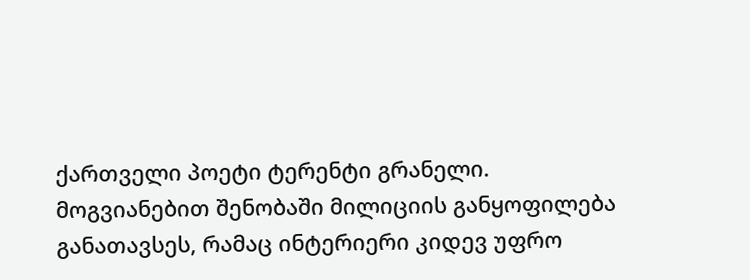ქართველი პოეტი ტერენტი გრანელი. მოგვიანებით შენობაში მილიციის განყოფილება განათავსეს, რამაც ინტერიერი კიდევ უფრო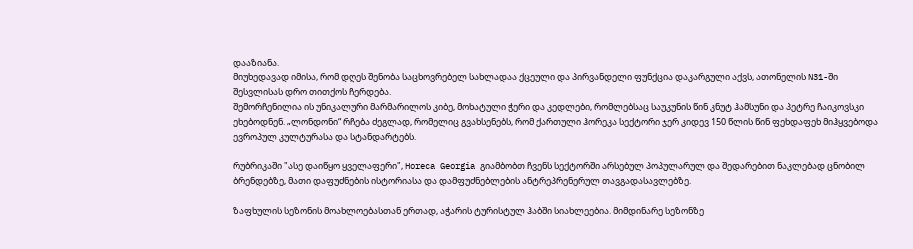დააზიანა.
მიუხედავად იმისა, რომ დღეს შენობა საცხოვრებელ სახლადაა ქცეული და პირვანდელი ფუნქცია დაკარგული აქვს, ათონელის N31-ში შესვლისას დრო თითქოს ჩერდება.
შემორჩენილია ის უნიკალური მარმარილოს კიბე, მოხატული ჭერი და კედლები, რომლებსაც საუკუნის წინ კნუტ ჰამსუნი და პეტრე ჩაიკოვსკი ეხებოდნენ. „ლონდონი“ რჩება ძეგლად, რომელიც გვახსენებს, რომ ქართული ჰორეკა სექტორი ჯერ კიდევ 150 წლის წინ ფეხდაფეხ მიჰყვებოდა ევროპულ კულტურასა და სტანდარტებს.

რუბრიკაში "ასე დაიწყო ყველაფერი", Horeca Georgia გიამბობთ ჩვენს სექტორში არსებულ პოპულარულ და შედარებით ნაკლებად ცნობილ ბრენდებზე, მათი დაფუძნების ისტორიასა და დამფუძნებლების ანტრეპრენერულ თავგადასავლებზე.

ზაფხულის სეზონის მოახლოებასთან ერთად, აჭარის ტურისტულ ჰაბში სიახლეებია. მიმდინარე სეზონზე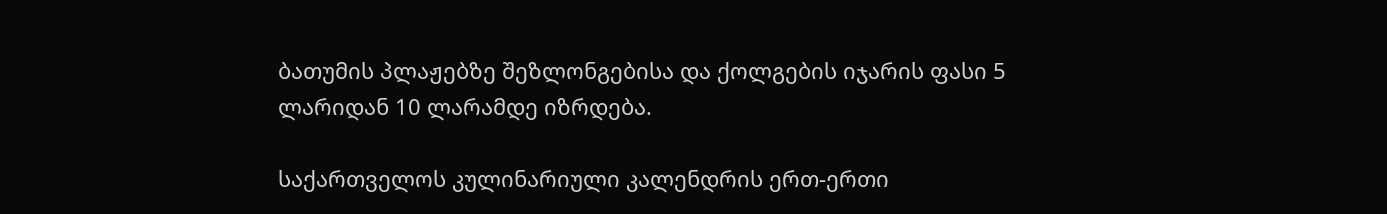ბათუმის პლაჟებზე შეზლონგებისა და ქოლგების იჯარის ფასი 5 ლარიდან 10 ლარამდე იზრდება.

საქართველოს კულინარიული კალენდრის ერთ-ერთი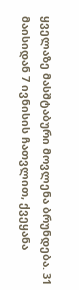ყველაზე მასშტაბური მოვლენა ბრუნდება. 31 მაისიდან 7 ივნისის ჩათვლით, ქვეყანა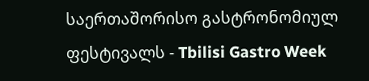საერთაშორისო გასტრონომიულ ფესტივალს - Tbilisi Gastro Week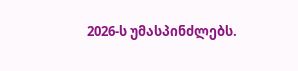2026-ს უმასპინძლებს.